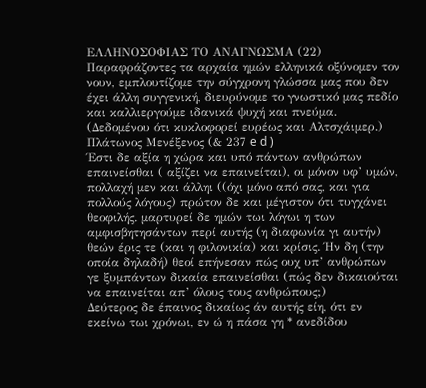ΕΛΛΗΝΟΣΟΦΙΑΣ ΤΟ ΑΝΑΓΝΩΣΜΑ (22)
Παραφράζοντες τα αρχαία ημών ελληνικά οξύνομεν τον νουν, εμπλουτίζομε την σύγχρονη γλώσσα μας που δεν έχει άλλη συγγενική, διευρύνομε το γνωστικό μας πεδίο και καλλιεργούμε ιδανικά ψυχή και πνεύμα. (Δεδομένου ότι κυκλοφορεί ευρέως και Αλτσχάιμερ.)
Πλάτωνος Μενέξενος (& 237 e d )
Έστι δε αξία η χώρα και υπό πάντων ανθρώπων επαινείσθαι ( αξίζει να επαινείται), οι μόνον υφ’ υμών, πολλαχή μεν και άλληι ((όχι μόνο από σας, και για πολλούς λόγους) πρώτον δε και μέγιστον ότι τυγχάνει θεοφιλής. μαρτυρεί δε ημών τωι λόγωι η των αμφισβητησάντων περί αυτής (η διαφωνία γι αυτήν) θεών έρις τε (και η φιλονικία) και κρίσις. Ήν δη (την οποία δηλαδή) θεοί επήνεσαν πώς ουχ υπ’ ανθρώπων γε ξυμπάντων δικαία επαινείσθαι (πώς δεν δικαιούται να επαινείται απ’ όλους τους ανθρώπους;)
Δεύτερος δε έπαινος δικαίως άν αυτής είη, ότι εν εκείνω τωι χρόνωι, εν ώ η πάσα γη * ανεδίδου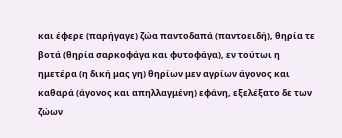και έφερε (παρήγαγε) ζώα παντοδαπά (παντοειδή), θηρία τε βοτά (θηρία σαρκοφάγα και φυτοφάγα), εν τούτωι η ημετέρα (η δική μας γη) θηρίων μεν αγρίων άγονος και καθαρά (άγονος και απηλλαγμένη) εφάνη, εξελέξατο δε των ζώων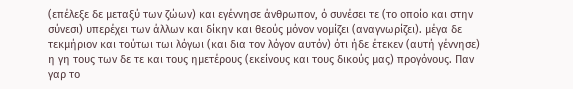(επέλεξε δε μεταξύ των ζώων) και εγέννησε άνθρωπον, ό συνέσει τε (το οποίο και στην σύνεσι) υπερέχει των άλλων και δίκην και θεούς μόνον νομίζει (αναγνωρίζει). μέγα δε τεκμήριον και τούτωι τωι λόγωι (και δια τον λόγον αυτόν) ότι ήδε έτεκεν (αυτή γέννησε) η γη τους των δε τε και τους ημετέρους (εκείνους και τους δικούς μας) προγόνους. Παν γαρ το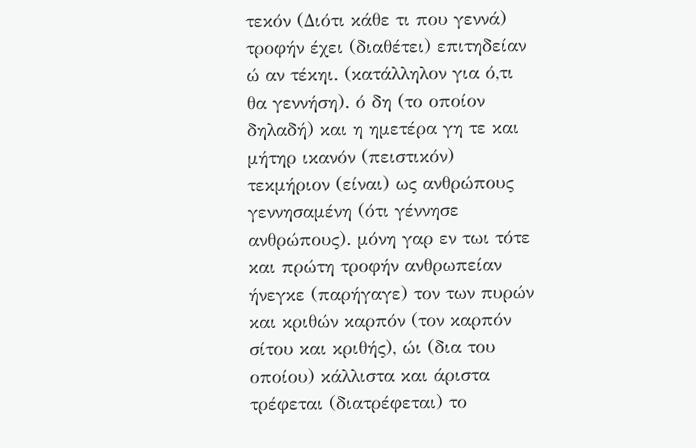τεκόν (Διότι κάθε τι που γεννά) τροφήν έχει (διαθέτει) επιτηδείαν ώ αν τέκηι. (κατάλληλον για ό,τι θα γεννήση). ό δη (το οποίον δηλαδή) και η ημετέρα γη τε και μήτηρ ικανόν (πειστικόν) τεκμήριον (είναι) ως ανθρώπους γεννησαμένη (ότι γέννησε ανθρώπους). μόνη γαρ εν τωι τότε και πρώτη τροφήν ανθρωπείαν ήνεγκε (παρήγαγε) τον των πυρών και κριθών καρπόν (τον καρπόν σίτου και κριθής), ώι (δια του οποίου) κάλλιστα και άριστα τρέφεται (διατρέφεται) το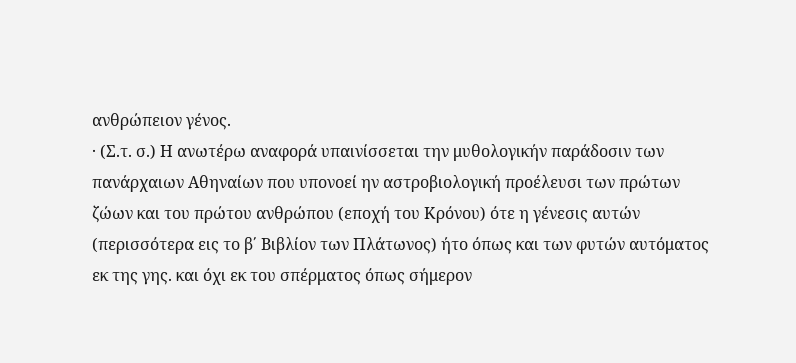ανθρώπειον γένος.
· (Σ.τ. σ.) Η ανωτέρω αναφορά υπαινίσσεται την μυθολογικήν παράδοσιν των πανάρχαιων Αθηναίων που υπονοεί ην αστροβιολογική προέλευσι των πρώτων ζώων και του πρώτου ανθρώπου (εποχή του Κρόνου) ότε η γένεσις αυτών (περισσότερα εις το β΄ Βιβλίον των Πλάτωνος) ήτο όπως και των φυτών αυτόματος εκ της γης. και όχι εκ του σπέρματος όπως σήμερον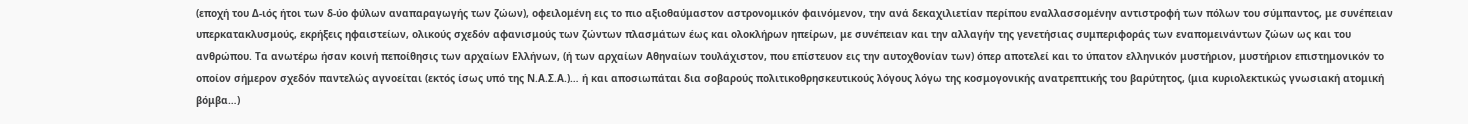(εποχή του Δ-ιός ήτοι των δ-ύο φύλων αναπαραγωγής των ζώων), οφειλομένη εις το πιο αξιοθαύμαστον αστρονομικόν φαινόμενον, την ανά δεκαχιλιετίαν περίπου εναλλασσομένην αντιστροφή των πόλων του σύμπαντος, με συνέπειαν υπερκατακλυσμούς, εκρήξεις ηφαιστείων, ολικούς σχεδόν αφανισμούς των ζώντων πλασμάτων έως και ολοκλήρων ηπείρων, με συνέπειαν και την αλλαγήν της γενετήσιας συμπεριφοράς των εναπομεινάντων ζώων ως και του ανθρώπου. Τα ανωτέρω ήσαν κοινή πεποίθησις των αρχαίων Ελλήνων, (ή των αρχαίων Αθηναίων τουλάχιστον, που επίστευον εις την αυτοχθονίαν των) όπερ αποτελεί και το ύπατον ελληνικόν μυστήριον, μυστήριον επιστημονικόν το οποίον σήμερον σχεδόν παντελώς αγνοείται (εκτός ίσως υπό της Ν.Α.Σ.Α.)… ή και αποσιωπάται δια σοβαρούς πολιτικοθρησκευτικούς λόγους λόγω της κοσμογονικής ανατρεπτικής του βαρύτητος, (μια κυριολεκτικώς γνωσιακή ατομική βόμβα…)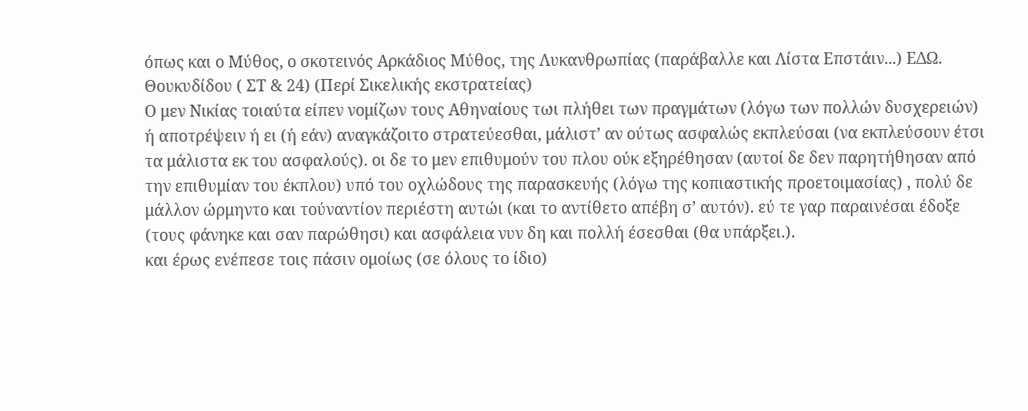όπως και ο Μύθος, ο σκοτεινός Αρκάδιος Μύθος, της Λυκανθρωπίας (παράβαλλε και Λίστα Επστάιν...) ΕΔΩ.
Θουκυδίδου ( ΣΤ & 24) (Περί Σικελικής εκστρατείας)
Ο μεν Νικίας τοιαύτα είπεν νομίζων τους Αθηναίους τωι πλήθει των πραγμάτων (λόγω των πολλών δυσχερειών) ή αποτρέψειν ή ει (ή εάν) αναγκάζοιτο στρατεύεσθαι, μάλιστ’ αν ούτως ασφαλώς εκπλεύσαι (να εκπλεύσουν έτσι τα μάλιστα εκ του ασφαλούς). οι δε το μεν επιθυμούν του πλου ούκ εξηρέθησαν (αυτοί δε δεν παρητήθησαν από την επιθυμίαν του έκπλου) υπό του οχλώδους της παρασκευής (λόγω της κοπιαστικής προετοιμασίας) , πολύ δε μάλλον ώρμηντο και τούναντίον περιέστη αυτώι (και το αντίθετο απέβη σ’ αυτόν). εύ τε γαρ παραινέσαι έδοξε (τους φάνηκε και σαν παρώθησι) και ασφάλεια νυν δη και πολλή έσεσθαι (θα υπάρξει.).
και έρως ενέπεσε τοις πάσιν ομοίως (σε όλους το ίδιο)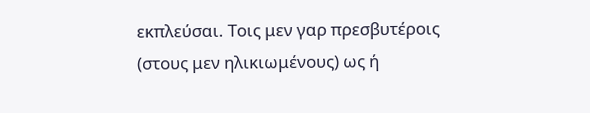εκπλεύσαι. Τοις μεν γαρ πρεσβυτέροις (στους μεν ηλικιωμένους) ως ή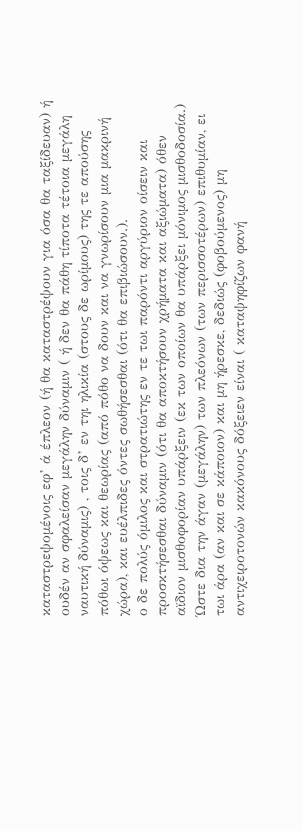καταστρεψομένοις εφ’ ά έπλεον (ή θα καταστρέψουν για όσα θα ταξίδευαν) ή ουδέν αν σφαλείσαν μεγάλην δύναμιν ( ή δεν θα πάθη τίποτα τέτοια μεγάλη ναυτική δύναμις) , τοις δ’ εν τηι ηλικία (στους δε ωρίμους) της τε απούσης πόθωι όψεως και θεωρίας (από πόθο να δουν και να γνωρίσουν μια μακρινή χώρα), και ευέλπιδες όντες σωθήσεσθαι (ότι θα επιβιώσουν.).
ο δε πολύς όμιλος και στρατιώτης εν τε τωι παρόντι αργύριον οίσειν και προσκτήσεσθαι δύναμιν (ότι θα αποκτήσουν χρήματα και αξιώματα) όθεν αϊδιον μισθοφορίαν υπάρξειν (εκ των οποίων θα υπάρξει μόνιμος μισθοδοσία.) Ώστε δια την άγαν (μεγάλην) των πλεόνων (των περισσοτέρων) επιθυμίαν, ει τωι άρα (αν και σε κάποιον) και μη ήρεσκε, δεδιώς (φοβούμενος) μη αντιχειροτονών κακόνους δόξειεν είναι ( καταψηφίζων φανή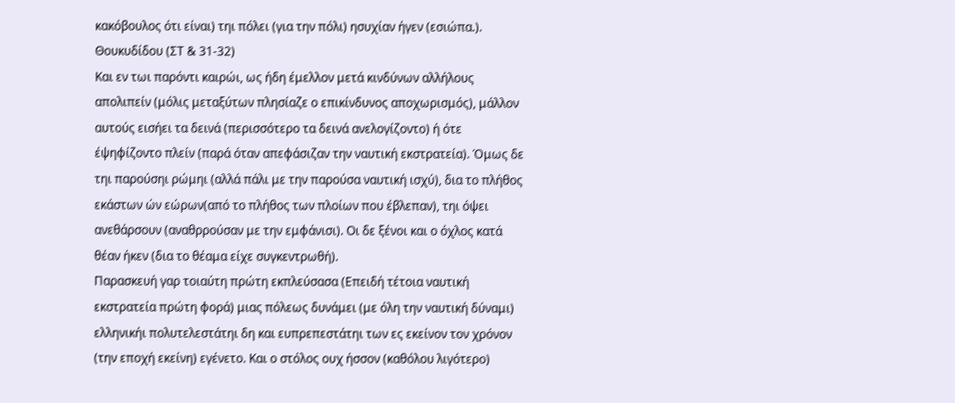κακόβουλος ότι είναι) τηι πόλει (για την πόλι) ησυχίαν ήγεν (εσιώπα.).
Θουκυδίδου (ΣΤ & 31-32)
Και εν τωι παρόντι καιρώι, ως ήδη έμελλον μετά κινδύνων αλλήλους απολιπείν (μόλις μεταξύτων πλησίαζε ο επικίνδυνος αποχωρισμός), μάλλον αυτούς εισήει τα δεινά (περισσότερο τα δεινά ανελογίζοντο) ή ότε έψηφίζοντο πλείν (παρά όταν απεφάσιζαν την ναυτική εκστρατεία). Όμως δε τηι παρούσηι ρώμηι (αλλά πάλι με την παρούσα ναυτική ισχύ), δια το πλήθος εκάστων ών εώρων(από το πλήθος των πλοίων που έβλεπαν), τηι όψει ανεθάρσουν (αναθρρούσαν με την εμφάνισι). Οι δε ξένοι και ο όχλος κατά θέαν ήκεν (δια το θέαμα είχε συγκεντρωθή).
Παρασκευή γαρ τοιαύτη πρώτη εκπλεύσασα (Επειδή τέτοια ναυτική εκστρατεία πρώτη φορά) μιας πόλεως δυνάμει (με όλη την ναυτική δύναμι) ελληνικήι πολυτελεστάτηι δη και ευπρεπεστάτηι των ες εκείνον τον χρόνον (την εποχή εκείνη) εγένετο. Και ο στόλος ουχ ήσσον (καθόλου λιγότερο)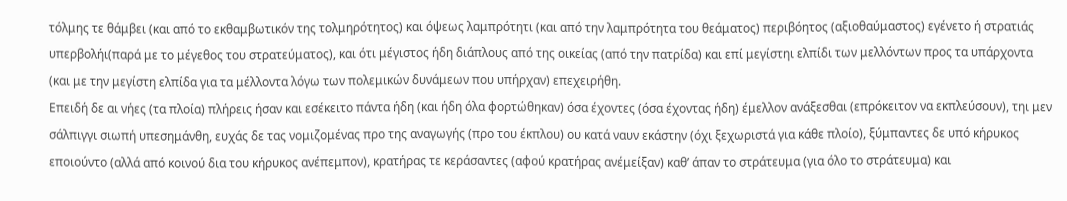τόλμης τε θάμβει (και από το εκθαμβωτικόν της τολμηρότητος) και όψεως λαμπρότητι (και από την λαμπρότητα του θεάματος) περιβόητος (αξιοθαύμαστος) εγένετο ή στρατιάς υπερβολήι(παρά με το μέγεθος του στρατεύματος), και ότι μέγιστος ήδη διάπλους από της οικείας (από την πατρίδα) και επί μεγίστηι ελπίδι των μελλόντων προς τα υπάρχοντα (και με την μεγίστη ελπίδα για τα μέλλοντα λόγω των πολεμικών δυνάμεων που υπήρχαν) επεχειρήθη.
Επειδή δε αι νήες (τα πλοία) πλήρεις ήσαν και εσέκειτο πάντα ήδη (και ήδη όλα φορτώθηκαν) όσα έχοντες (όσα έχοντας ήδη) έμελλον ανάξεσθαι (επρόκειτον να εκπλεύσουν), τηι μεν σάλπιγγι σιωπή υπεσημάνθη, ευχάς δε τας νομιζομένας προ της αναγωγής (προ του έκπλου) ου κατά ναυν εκάστην (όχι ξεχωριστά για κάθε πλοίο), ξύμπαντες δε υπό κήρυκος εποιούντο (αλλά από κοινού δια του κήρυκος ανέπεμπον), κρατήρας τε κεράσαντες (αφού κρατήρας ανέμείξαν) καθ’ άπαν το στράτευμα (για όλο το στράτευμα) και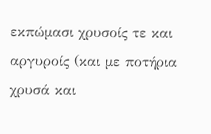εκπώμασι χρυσοίς τε και αργυροίς (και με ποτήρια χρυσά και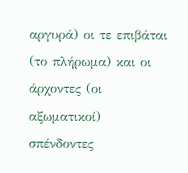αργυρά) οι τε επιβάται (το πλήρωμα) και οι άρχοντες (οι αξωματικοί) σπένδοντες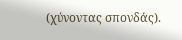(χύνοντας σπονδάς).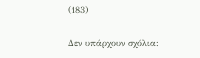(183)

Δεν υπάρχουν σχόλια: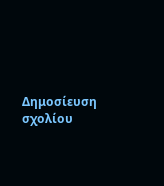Δημοσίευση σχολίου